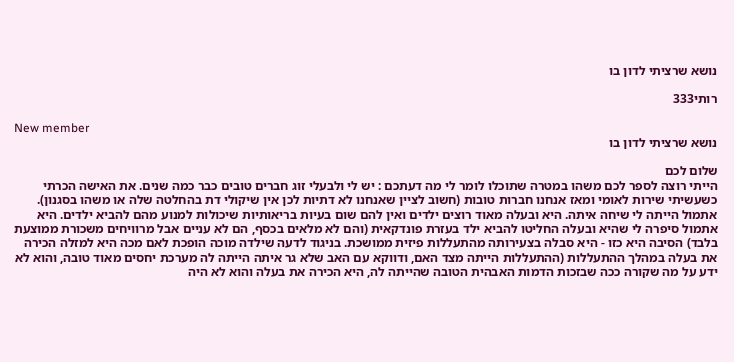נושא שרציתי לדון בו

רותי333

New member
נושא שרציתי לדון בו

שלום לכם
הייתי רוצה לספר לכם משהו במטרה שתוכלו לומר לי מה דעתכם : יש לי ולבעלי זוג חברים טובים כבר כמה שנים. את האישה הכרתי כשעשיתי שירות לאומי ומאז אנחנו חברות טובות (חשוב לציין שאנחנו לא דתיות לכן אין שיקולי דת בהחלטה שלה או משהו בסגנון). אתמול הייתה לי שיחה איתה. היא ובעלה מאוד רוצים ילדים ואין להם שום בעיות בריאותיות שיכולות למנוע מהם להביא ילדים. היא אתמול סיפרה לי שהיא ובעלה החליטו להביא ילד בעזרת פונדקאית (והם לא מלאים בכסף, הם לא עניים אבל מרוויחים משכורת ממוצעת בלבד) הסיבה היא כזו - היא סבלה בצעירותה מהתעללות פיזית ממושכת. בניגוד לדעה שילדה מוכה הופכת לאם מכה היא למזלה הכירה את בעלה במהלך ההתעללות (ההתעללות הייתה מצד האם, ודווקא עם האב שלא גר איתה הייתה לה מערכת יחסים מאוד טובה, והוא לא ידע על מה שקורה ככה שבזכות הדמות האבהית הטובה שהייתה לה, היא הכירה את בעלה והוא לא היה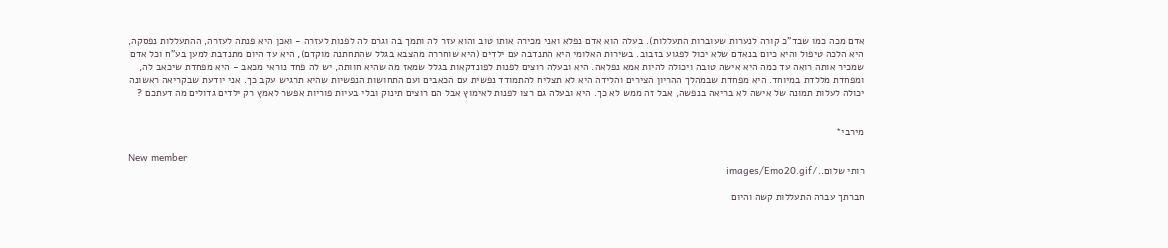אדם מכה כמו שבד"כ קורה לנערות שעוברות התעללות). בעלה הוא אדם נפלא ואני מכירה אותו טוב והוא עזר לה ותמך בה וגרם לה לפנות לעזרה - ואכן היא פנתה לעזרה, ההתעללות נפסקה, היא הלכה טיפול והיא כיום בנאדם שלא יכול לפגוע בזבוב. בשירות האלומי היא התנדבה עם ילדים (היא שוחררה מהצבא בגלל שהתחתנה מוקדם), היא עד היום מתנדבת למען בע"ח וכל אדם שמכיר אותה רואה עד כמה היא אישה טובה ויכולה להיות אמא נפלאה. היא ובעלה רוצים לפנות לפונדקאות בגלל שמאז מה שהיא חוותה, יש לה פחד נוראי מכאב - היא מפחדת שיכאב לה, ומפחדת מללדת במיוחד. היא מפחדת שבמהלך ההריון הצירים והלידה היא לא תצליח להתמודד נפשית עם הכאבים ועם התחושות הנפשיות שהיא תרגיש עקב כך. אני יודעת שבקריאה ראשונה יכולה לעלות תמונה של אישה לא בריאה בנפשה, אבל זה ממש לא כך. היא ובעלה גם רצו לפנות לאימוץ אבל הם רוצים תינוק ובלי בעיות פוריות אפשר לאמץ רק ילדים גדולים מה דעתכם ?


מירבי*

New member
רותי שלום../images/Emo20.gif

חברתך עברה התעללות קשה והיום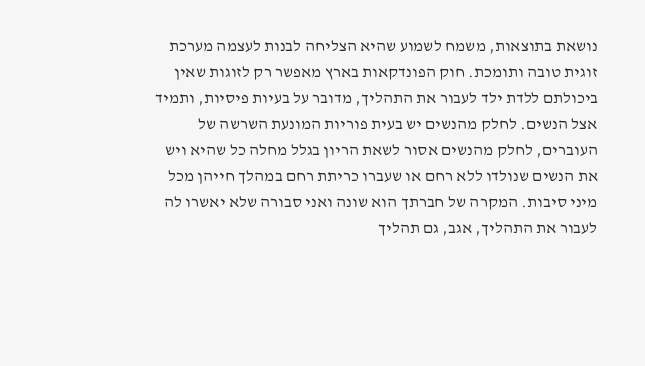נושאת בתוצאות, משמח לשמוע שהיא הצליחה לבנות לעצמה מערכת זוגית טובה ותומכת. חוק הפונדקאות בארץ מאפשר רק לזוגות שאין ביכולתם ללדת ילד לעבור את התהליך, מדובר על בעיות פיסיות, ותמיד אצל הנשים. לחלק מהנשים יש בעית פוריות המונעת השרשה של העוברים, לחלק מהנשים אסור לשאת הריון בגלל מחלה כל שהיא ויש את הנשים שנולדו ללא רחם או שעברו כריתת רחם במהלך חייהן מכל מיני סיבות. המקרה של חברתך הוא שונה ואני סבורה שלא יאשרו לה לעבור את התהליך, אגב, גם תהליך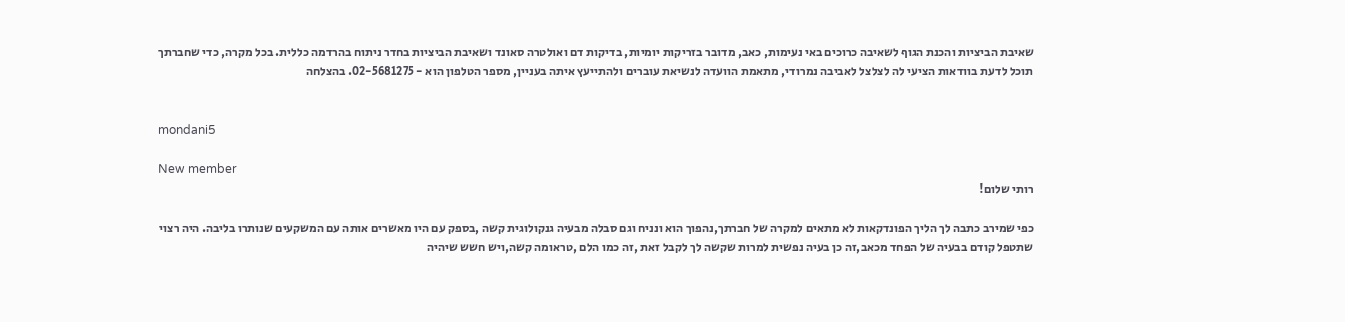שאיבת הביציות והכנת הגוף לשאיבה כרוכים באי נעימות, כאב, מדובר בזריקות יומיות, בדיקות דם ואולטרה סאונד ושאיבת הביציות בחדר ניתוח בהרדמה כללית. בכל מקרה, כדי שחברתך תוכל לדעת בוודאות הציעי לה לצלצל לאביבה נמרודי, מתאמת הוועדה לנשיאת עוברים ולהתייעץ איתה בעניין, מספר הטלפון הוא - 02-5681275. בהצלחה


mondani5

New member
רותי שלום!

כפי שמירב כתבה לך הליך הפונדקאות לא מתאים למקרה של חברתך,נהפוך הוא ונניח וגם סבלה מבעיה גנקולוגית קשה ,בספק עם היו מאשרים אותה עם המשקעים שנותרו בליבה. היה רצוי שתטפל קודם בבעיה של הפחד מכאב,זה כן בעיה נפשית למרות שקשה לך לקבל זאת ,זה כמו הלם ,טראומה קשה,ויש חשש שיהיה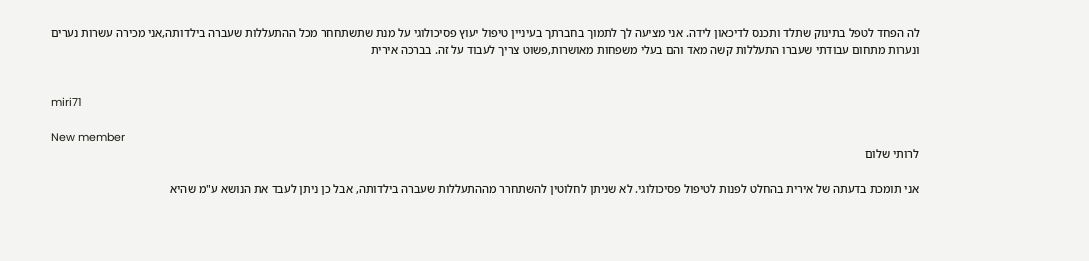לה הפחד לטפל בתינוק שתלד ותכנס לדיכאון לידה. אני מציעה לך לתמוך בחברתך בעיניין טיפול יעוץ פסיכולוגי על מנת שתשתחחר מכל ההתעללות שעברה בילדותה,אני מכירה עשרות נערים ונערות מתחום עבודתי שעברו התעללות קשה מאד והם בעלי משפחות מאושרות,פשוט צריך לעבוד על זה. בברכה אירית


miri71

New member
לרותי שלום

אני תומכת בדעתה של אירית בהחלט לפנות לטיפול פסיכולוגי. לא שניתן לחלוטין להשתחרר מההתעללות שעברה בילדותה, אבל כן ניתן לעבד את הנושא ע"מ שהיא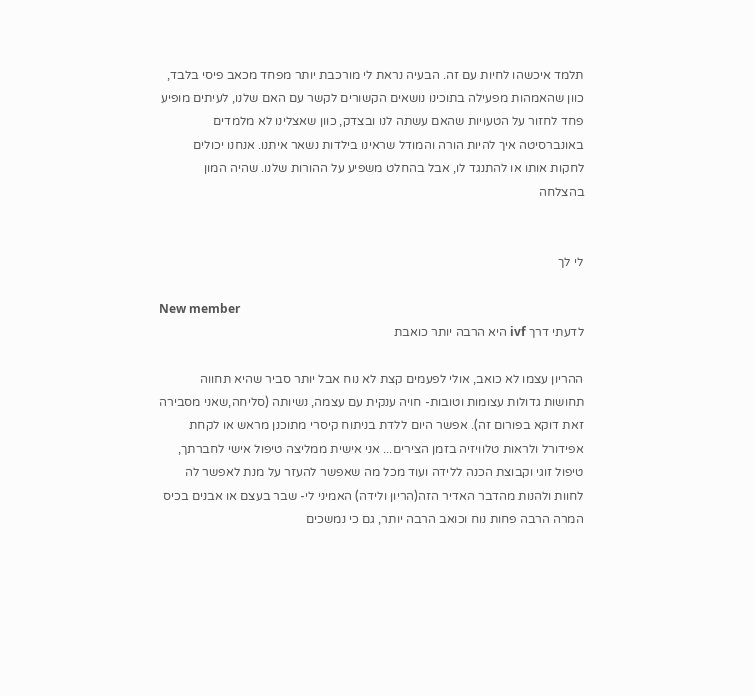תלמד איכשהו לחיות עם זה. הבעיה נראת לי מורכבת יותר מפחד מכאב פיסי בלבד, כוון שהאמהות מפעילה בתוכינו נושאים הקשורים לקשר עם האם שלנו, לעיתים מופיע פחד לחזור על הטעויות שהאם עשתה לנו ובצדק, כוון שאצלינו לא מלמדים באונברסיטה איך להיות הורה והמודל שראינו בילדות נשאר איתנו. אנחנו יכולים לחקות אותו או להתנגד לו, אבל בהחלט משפיע על ההורות שלנו. שהיה המון בהצלחה


לי לך

New member
לדעתי דרך ivf היא הרבה יותר כואבת

ההריון עצמו לא כואב, אולי לפעמים קצת לא נוח אבל יותר סביר שהיא תחווה תחושות גדולות עצומות וטובות- חויה ענקית עם עצמה, נשיותה (סליחה,שאני מסבירה זאת דוקא בפורום זה). אפשר היום ללדת בניתוח קיסרי מתוכנן מראש או לקחת אפידורל ולראות טלוויזיה בזמן הצירים... אני אישית ממליצה טיפול אישי לחברתך, טיפול זוגי וקבוצת הכנה ללידה ועוד מכל מה שאפשר להעזר על מנת לאפשר לה לחוות ולהנות מהדבר האדיר הזה(הריון ולידה) האמיני לי- שבר בעצם או אבנים בכיס המרה הרבה פחות נוח וכואב הרבה יותר, גם כי נמשכים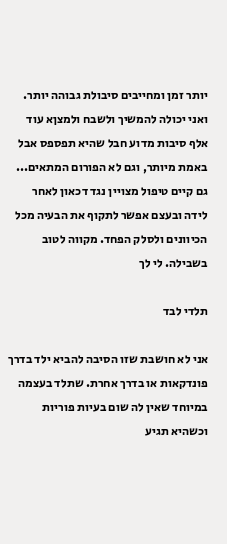יותר זמן ומחייבים סיבולת גבוהה יותר. ואני יכולה להמשיך ולשבח ולמצןא עוד אלף סיבות מדוע חבל שהיא תפספס אבל באמת מיותר, וגם לא הפורום המתאים... גם קיים טיפול מצויין נגד דכאון לאחר לידה ובעצם אפשר לתקוף את הבעיה מכל הכיוונים ולסלק הפחד. מקווה לטוב בשבילה. לי לך

תלדי לבד

אני לא חושבת שזו הסיבה להביא ילד בדרך פונדקאות או בדרך אחרת. שתלד בעצמה במיוחד שאין לה שום בעיות פוריות וכשהיא תגיע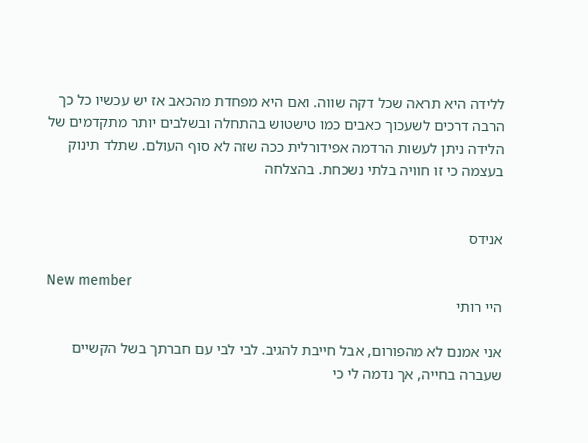ללידה היא תראה שכל דקה שווה. ואם היא מפחדת מהכאב אז יש עכשיו כל כך הרבה דרכים לשעכוך כאבים כמו טישטוש בהתחלה ובשלבים יותר מתקדמים של הלידה ניתן לעשות הרדמה אפידורלית ככה שזה לא סוף העולם. שתלד תינוק בעצמה כי זו חוויה בלתי נשכחת. בהצלחה


אנידס

New member
היי רותי

אני אמנם לא מהפורום, אבל חייבת להגיב. לבי לבי עם חברתך בשל הקשיים שעברה בחייה, אך נדמה לי כי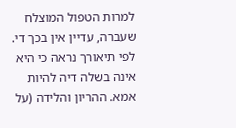למרות הטפול המוצלח שעברה, עדיין אין בכך די. לפי תיאורך נראה כי היא אינה בשלה דיה להיות אמא. ההריון והלידה (על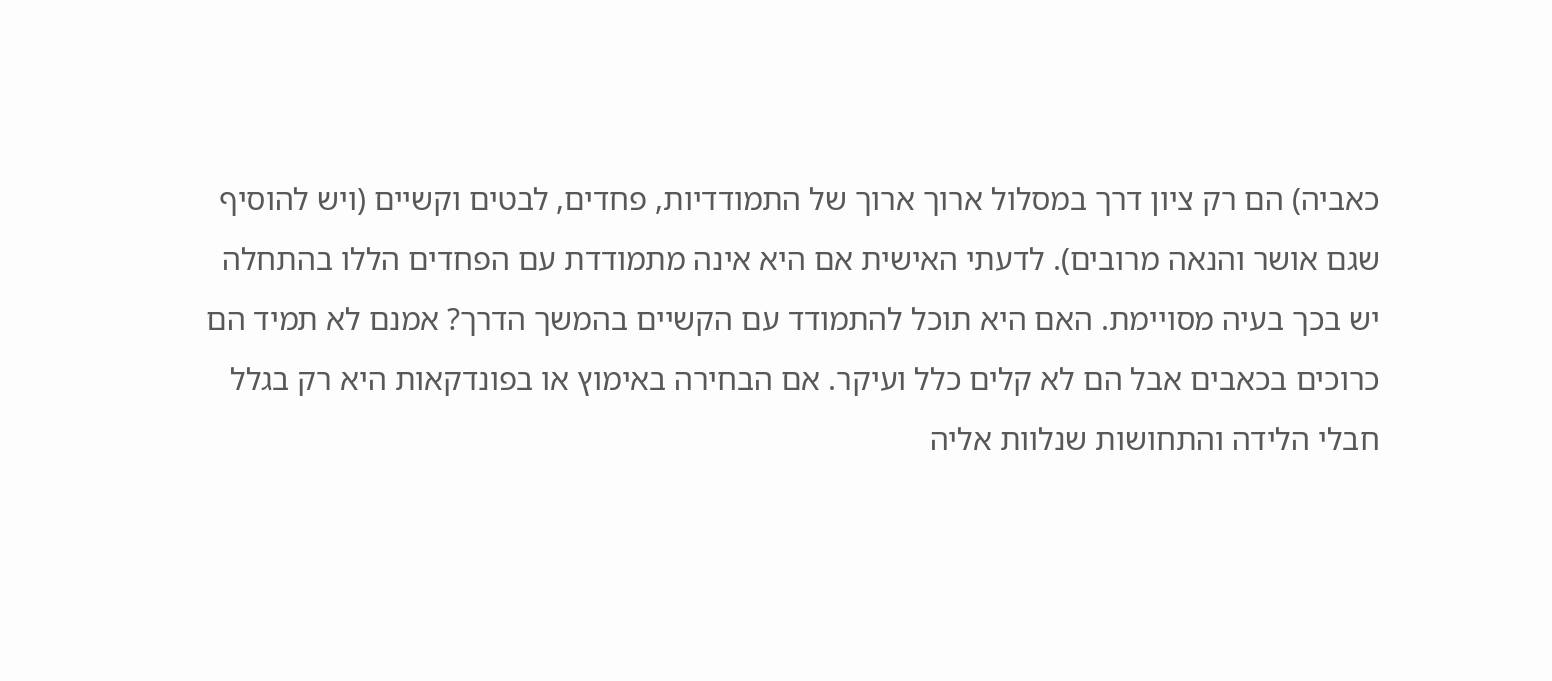כאביה) הם רק ציון דרך במסלול ארוך ארוך של התמודדיות, פחדים, לבטים וקשיים (ויש להוסיף שגם אושר והנאה מרובים). לדעתי האישית אם היא אינה מתמודדת עם הפחדים הללו בהתחלה יש בכך בעיה מסויימת. האם היא תוכל להתמודד עם הקשיים בהמשך הדרך? אמנם לא תמיד הם כרוכים בכאבים אבל הם לא קלים כלל ועיקר. אם הבחירה באימוץ או בפונדקאות היא רק בגלל חבלי הלידה והתחושות שנלוות אליה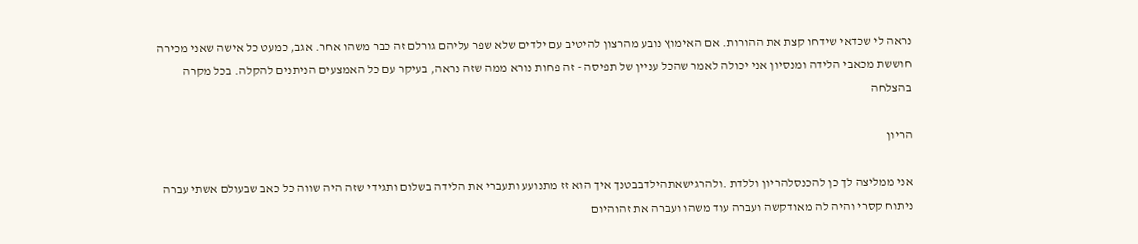נראה לי שכדאי שידחו קצת את ההורות. אם האימוץ נובע מהרצון להיטיב עם ילדים שלא שפר עליהם גורלם זה כבר משהו אחר. אגב, כמעט כל אישה שאני מכירה חוששת מכאבי הלידה ומנסיון אני יכולה לאמר שהכל עניין של תפיסה - זה פחות נורא ממה שזה נראה, בעיקר עם כל האמצעים הניתנים להקלה. בכל מקרה בהצלחה

הריון

אני ממליצה לך כן להכנסלהריון וללדת .ולהרגישאתהילדבבטנך איך הוא זז מתנועע ותעברי את הלידה בשלום ותגידי שזה היה שווה כל כאב שבעולם אשתי עברה ניתוח קסרי והיה לה מאודקשה ועברה עוד משהו ועברה את זהוהיום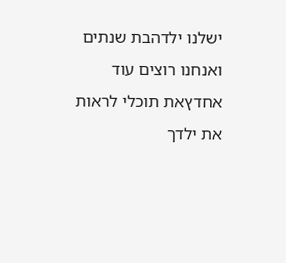ישלנו ילדהבת שנתים ואנחנו רוצים עוד אחדץאת תוכלי לראות את ילדך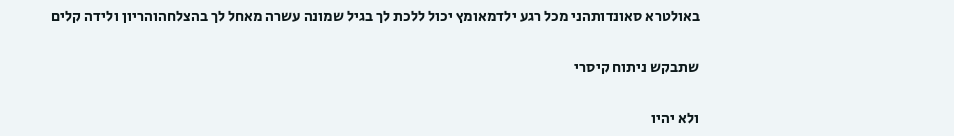באולטרא סאונדותהני מכל רגע ילדמאומץ יכול ללכת לך בגיל שמונה עשרה מאחל לך בהצלחהוהריון ולידה קלים

שתבקש ניתוח קיסרי

ולא יהיו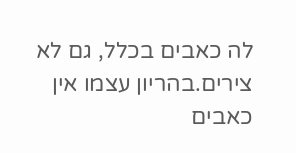לה כאבים בכלל, גם לא צירים.בהריון עצמו אין כאבים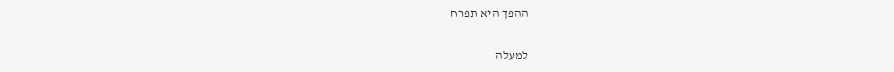ההפך היא תפרח

למעלה